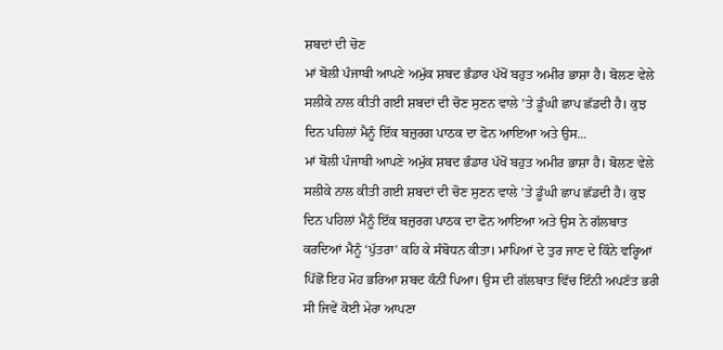ਸ਼ਬਦਾਂ ਦੀ ਚੋਣ
ਮਾਂ ਬੋਲੀ ਪੰਜਾਬੀ ਆਪਣੇ ਅਮੁੱਕ ਸ਼ਬਦ ਭੰਡਾਰ ਪੱਖੋਂ ਬਹੁਤ ਅਮੀਰ ਭਾਸ਼ਾ ਹੈ। ਬੋਲਣ ਵੇਲੇ ਸਲੀਕੇ ਨਾਲ ਕੀਤੀ ਗਈ ਸ਼ਬਦਾਂ ਦੀ ਚੋਣ ਸੁਣਨ ਵਾਲੇ ’ਤੇ ਡੂੰਘੀ ਛਾਪ ਛੱਡਦੀ ਹੈ। ਕੁਝ ਦਿਨ ਪਹਿਲਾਂ ਮੈਨੂੰ ਇੱਕ ਬਜ਼ੁਰਗ ਪਾਠਕ ਦਾ ਫੋਨ ਆਇਆ ਅਤੇ ਉਸ...
ਮਾਂ ਬੋਲੀ ਪੰਜਾਬੀ ਆਪਣੇ ਅਮੁੱਕ ਸ਼ਬਦ ਭੰਡਾਰ ਪੱਖੋਂ ਬਹੁਤ ਅਮੀਰ ਭਾਸ਼ਾ ਹੈ। ਬੋਲਣ ਵੇਲੇ ਸਲੀਕੇ ਨਾਲ ਕੀਤੀ ਗਈ ਸ਼ਬਦਾਂ ਦੀ ਚੋਣ ਸੁਣਨ ਵਾਲੇ ’ਤੇ ਡੂੰਘੀ ਛਾਪ ਛੱਡਦੀ ਹੈ। ਕੁਝ ਦਿਨ ਪਹਿਲਾਂ ਮੈਨੂੰ ਇੱਕ ਬਜ਼ੁਰਗ ਪਾਠਕ ਦਾ ਫੋਨ ਆਇਆ ਅਤੇ ਉਸ ਨੇ ਗੱਲਬਾਤ ਕਰਦਿਆਂ ਮੈਨੂੰ ‘ਪੁੱਤਰਾ’ ਕਹਿ ਕੇ ਸੰਬੋਧਨ ਕੀਤਾ। ਮਾਪਿਆਂ ਦੇ ਤੁਰ ਜਾਣ ਦੇ ਕਿੰਨੇ ਵਰ੍ਹਿਆਂ ਪਿੱਛੋਂ ਇਹ ਮੋਹ ਭਰਿਆ ਸ਼ਬਦ ਕੰਨੀਂ ਪਿਆ। ਉਸ ਦੀ ਗੱਲਬਾਤ ਵਿੱਚ ਇੰਨੀ ਅਪਣੱਤ ਭਰੀ ਸੀ ਜਿਵੇਂ ਕੋਈ ਮੇਰਾ ਆਪਣਾ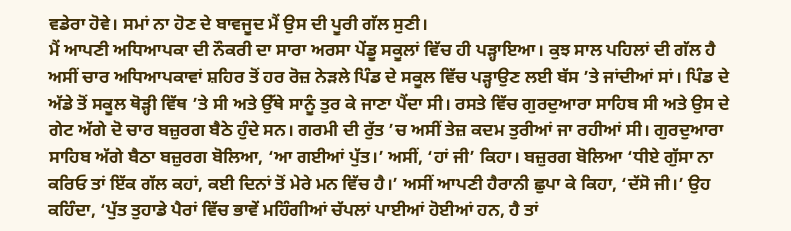ਵਡੇਰਾ ਹੋਵੇ। ਸਮਾਂ ਨਾ ਹੋਣ ਦੇ ਬਾਵਜੂਦ ਮੈਂ ਉਸ ਦੀ ਪੂਰੀ ਗੱਲ ਸੁਣੀ।
ਮੈਂ ਆਪਣੀ ਅਧਿਆਪਕਾ ਦੀ ਨੌਕਰੀ ਦਾ ਸਾਰਾ ਅਰਸਾ ਪੇਂਡੂ ਸਕੂਲਾਂ ਵਿੱਚ ਹੀ ਪੜ੍ਹਾਇਆ। ਕੁਝ ਸਾਲ ਪਹਿਲਾਂ ਦੀ ਗੱਲ ਹੈ ਅਸੀਂ ਚਾਰ ਅਧਿਆਪਕਾਵਾਂ ਸ਼ਹਿਰ ਤੋਂ ਹਰ ਰੋਜ਼ ਨੇੜਲੇ ਪਿੰਡ ਦੇ ਸਕੂਲ ਵਿੱਚ ਪੜ੍ਹਾਉਣ ਲਈ ਬੱਸ ’ਤੇ ਜਾਂਦੀਆਂ ਸਾਂ। ਪਿੰਡ ਦੇ ਅੱਡੇ ਤੋਂ ਸਕੂਲ ਥੋੜ੍ਹੀ ਵਿੱਥ ’ਤੇ ਸੀ ਅਤੇ ਉੱਥੇ ਸਾਨੂੰ ਤੁਰ ਕੇ ਜਾਣਾ ਪੈਂਦਾ ਸੀ। ਰਸਤੇ ਵਿੱਚ ਗੁਰਦੁਆਰਾ ਸਾਹਿਬ ਸੀ ਅਤੇ ਉਸ ਦੇ ਗੇਟ ਅੱਗੇ ਦੋ ਚਾਰ ਬਜ਼ੁਰਗ ਬੈਠੇ ਹੁੰਦੇ ਸਨ। ਗਰਮੀ ਦੀ ਰੁੱਤ ’ਚ ਅਸੀਂ ਤੇਜ਼ ਕਦਮ ਤੁਰੀਆਂ ਜਾ ਰਹੀਆਂ ਸੀ। ਗੁਰਦੁਆਰਾ ਸਾਹਿਬ ਅੱਗੇ ਬੈਠਾ ਬਜ਼ੁਰਗ ਬੋਲਿਆ, ‘ਆ ਗਈਆਂ ਪੁੱਤ।’ ਅਸੀਂ, ‘ਹਾਂ ਜੀ’ ਕਿਹਾ। ਬਜ਼ੁਰਗ ਬੋਲਿਆ ‘ਧੀਏ ਗੁੱਸਾ ਨਾ ਕਰਿਓ ਤਾਂ ਇੱਕ ਗੱਲ ਕਹਾਂ, ਕਈ ਦਿਨਾਂ ਤੋਂ ਮੇਰੇ ਮਨ ਵਿੱਚ ਹੈ।’ ਅਸੀਂ ਆਪਣੀ ਹੈਰਾਨੀ ਛੁਪਾ ਕੇ ਕਿਹਾ, ‘ਦੱਸੋ ਜੀ।’ ਉਹ ਕਹਿੰਦਾ, ‘ਪੁੱਤ ਤੁਹਾਡੇ ਪੈਰਾਂ ਵਿੱਚ ਭਾਵੇਂ ਮਹਿੰਗੀਆਂ ਚੱਪਲਾਂ ਪਾਈਆਂ ਹੋਈਆਂ ਹਨ, ਹੈ ਤਾਂ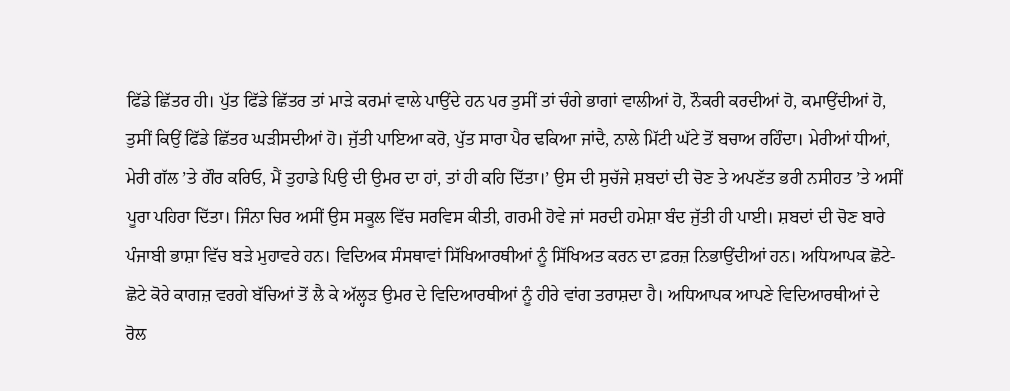ਫਿੱਡੇ ਛਿੱਤਰ ਹੀ। ਪੁੱਤ ਫਿੱਡੇ ਛਿੱਤਰ ਤਾਂ ਮਾੜੇ ਕਰਮਾਂ ਵਾਲੇ ਪਾਉਂਦੇ ਹਨ ਪਰ ਤੁਸੀਂ ਤਾਂ ਚੰਗੇ ਭਾਗਾਂ ਵਾਲੀਆਂ ਹੋ, ਨੌਕਰੀ ਕਰਦੀਆਂ ਹੋ, ਕਮਾਉਂਦੀਆਂ ਹੋ, ਤੁਸੀਂ ਕਿਉਂ ਫਿੱਡੇ ਛਿੱਤਰ ਘੜੀਸਦੀਆਂ ਹੋ। ਜੁੱਤੀ ਪਾਇਆ ਕਰੋ, ਪੁੱਤ ਸਾਰਾ ਪੈਰ ਢਕਿਆ ਜਾਂਦੈ, ਨਾਲੇ ਮਿੱਟੀ ਘੱਟੇ ਤੋਂ ਬਚਾਅ ਰਹਿੰਦਾ। ਮੇਰੀਆਂ ਧੀਆਂ, ਮੇਰੀ ਗੱਲ ’ਤੇ ਗੌਰ ਕਰਿਓ, ਮੈਂ ਤੁਹਾਡੇ ਪਿਉ ਦੀ ਉਮਰ ਦਾ ਹਾਂ, ਤਾਂ ਹੀ ਕਹਿ ਦਿੱਤਾ।’ ਉਸ ਦੀ ਸੁਚੱਜੇ ਸ਼ਬਦਾਂ ਦੀ ਚੋਣ ਤੇ ਅਪਣੱਤ ਭਰੀ ਨਸੀਹਤ ’ਤੇ ਅਸੀਂ ਪੂਰਾ ਪਹਿਰਾ ਦਿੱਤਾ। ਜਿੰਨਾ ਚਿਰ ਅਸੀਂ ਉਸ ਸਕੂਲ ਵਿੱਚ ਸਰਵਿਸ ਕੀਤੀ, ਗਰਮੀ ਹੋਵੇ ਜਾਂ ਸਰਦੀ ਹਮੇਸ਼ਾ ਬੰਦ ਜੁੱਤੀ ਹੀ ਪਾਈ। ਸ਼ਬਦਾਂ ਦੀ ਚੋਣ ਬਾਰੇ ਪੰਜਾਬੀ ਭਾਸ਼ਾ ਵਿੱਚ ਬੜੇ ਮੁਹਾਵਰੇ ਹਨ। ਵਿਦਿਅਕ ਸੰਸਥਾਵਾਂ ਸਿੱਖਿਆਰਥੀਆਂ ਨੂੰ ਸਿੱਖਿਅਤ ਕਰਨ ਦਾ ਫ਼ਰਜ਼ ਨਿਭਾਉਂਦੀਆਂ ਹਨ। ਅਧਿਆਪਕ ਛੋਟੇ-ਛੋਟੇ ਕੋਰੇ ਕਾਗਜ਼ ਵਰਗੇ ਬੱਚਿਆਂ ਤੋਂ ਲੈ ਕੇ ਅੱਲ੍ਹੜ ਉਮਰ ਦੇ ਵਿਦਿਆਰਥੀਆਂ ਨੂੰ ਹੀਰੇ ਵਾਂਗ ਤਰਾਸ਼ਦਾ ਹੈ। ਅਧਿਆਪਕ ਆਪਣੇ ਵਿਦਿਆਰਥੀਆਂ ਦੇ ਰੋਲ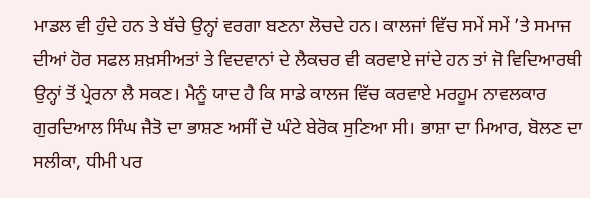ਮਾਡਲ ਵੀ ਹੁੰਦੇ ਹਨ ਤੇ ਬੱਚੇ ਉਨ੍ਹਾਂ ਵਰਗਾ ਬਣਨਾ ਲੋਚਦੇ ਹਨ। ਕਾਲਜਾਂ ਵਿੱਚ ਸਮੇਂ ਸਮੇਂ ’ਤੇ ਸਮਾਜ ਦੀਆਂ ਹੋਰ ਸਫਲ ਸ਼ਖ਼ਸੀਅਤਾਂ ਤੇ ਵਿਦਵਾਨਾਂ ਦੇ ਲੈਕਚਰ ਵੀ ਕਰਵਾਏ ਜਾਂਦੇ ਹਨ ਤਾਂ ਜੋ ਵਿਦਿਆਰਥੀ ਉਨ੍ਹਾਂ ਤੋਂ ਪ੍ਰੇਰਨਾ ਲੈ ਸਕਣ। ਮੈਨੂੰ ਯਾਦ ਹੈ ਕਿ ਸਾਡੇ ਕਾਲਜ ਵਿੱਚ ਕਰਵਾਏ ਮਰਹੂਮ ਨਾਵਲਕਾਰ ਗੁਰਦਿਆਲ ਸਿੰਘ ਜੈਤੋ ਦਾ ਭਾਸ਼ਣ ਅਸੀਂ ਦੋ ਘੰਟੇ ਬੇਰੋਕ ਸੁਣਿਆ ਸੀ। ਭਾਸ਼ਾ ਦਾ ਮਿਆਰ, ਬੋਲਣ ਦਾ ਸਲੀਕਾ, ਧੀਮੀ ਪਰ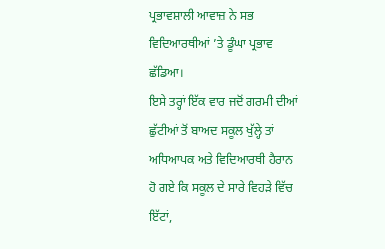ਪ੍ਰਭਾਵਸ਼ਾਲੀ ਆਵਾਜ਼ ਨੇ ਸਭ ਵਿਦਿਆਰਥੀਆਂ ’ਤੇ ਡੂੰਘਾ ਪ੍ਰਭਾਵ ਛੱਡਿਆ।
ਇਸੇ ਤਰ੍ਹਾਂ ਇੱਕ ਵਾਰ ਜਦੋਂ ਗਰਮੀ ਦੀਆਂ ਛੁੱਟੀਆਂ ਤੋਂ ਬਾਅਦ ਸਕੂਲ ਖੁੱਲ੍ਹੇ ਤਾਂ ਅਧਿਆਪਕ ਅਤੇ ਵਿਦਿਆਰਥੀ ਹੈਰਾਨ ਹੋ ਗਏ ਕਿ ਸਕੂਲ ਦੇ ਸਾਰੇ ਵਿਹੜੇ ਵਿੱਚ ਇੱਟਾਂ,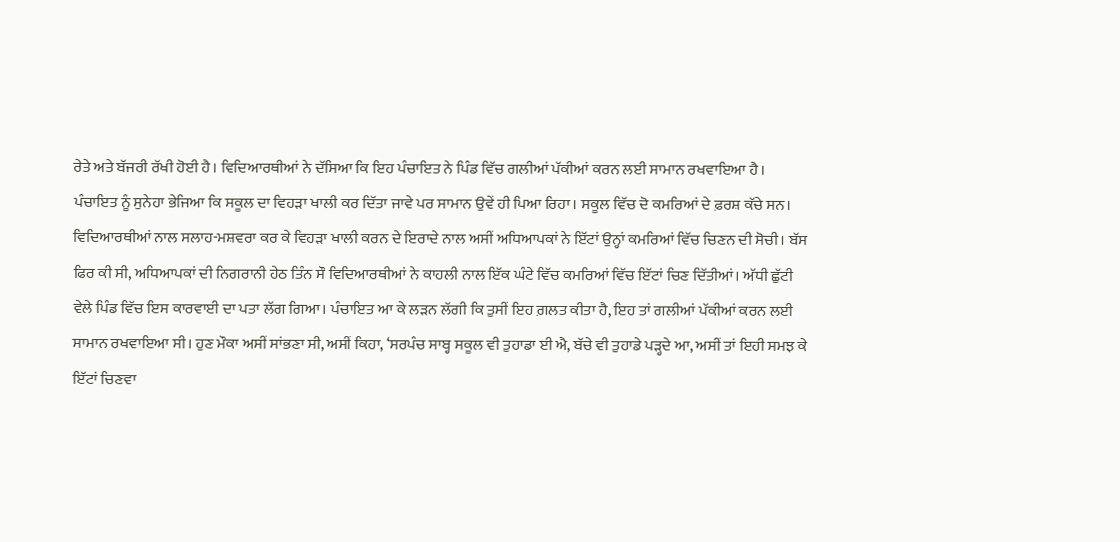ਰੇਤੇ ਅਤੇ ਬੱਜਰੀ ਰੱਖੀ ਹੋਈ ਹੈ। ਵਿਦਿਆਰਥੀਆਂ ਨੇ ਦੱਸਿਆ ਕਿ ਇਹ ਪੰਚਾਇਤ ਨੇ ਪਿੰਡ ਵਿੱਚ ਗਲੀਆਂ ਪੱਕੀਆਂ ਕਰਨ ਲਈ ਸਾਮਾਨ ਰਖਵਾਇਆ ਹੈ। ਪੰਚਾਇਤ ਨੂੰ ਸੁਨੇਹਾ ਭੇਜਿਆ ਕਿ ਸਕੂਲ ਦਾ ਵਿਹੜਾ ਖਾਲੀ ਕਰ ਦਿੱਤਾ ਜਾਵੇ ਪਰ ਸਾਮਾਨ ਉਵੇਂ ਹੀ ਪਿਆ ਰਿਹਾ। ਸਕੂਲ ਵਿੱਚ ਦੋ ਕਮਰਿਆਂ ਦੇ ਫ਼ਰਸ਼ ਕੱਚੇ ਸਨ। ਵਿਦਿਆਰਥੀਆਂ ਨਾਲ ਸਲਾਹ-ਮਸ਼ਵਰਾ ਕਰ ਕੇ ਵਿਹੜਾ ਖਾਲੀ ਕਰਨ ਦੇ ਇਰਾਦੇ ਨਾਲ ਅਸੀਂ ਅਧਿਆਪਕਾਂ ਨੇ ਇੱਟਾਂ ਉਨ੍ਹਾਂ ਕਮਰਿਆਂ ਵਿੱਚ ਚਿਣਨ ਦੀ ਸੋਚੀ। ਬੱਸ ਫਿਰ ਕੀ ਸੀ, ਅਧਿਆਪਕਾਂ ਦੀ ਨਿਗਰਾਨੀ ਹੇਠ ਤਿੰਨ ਸੌ ਵਿਦਿਆਰਥੀਆਂ ਨੇ ਕਾਹਲੀ ਨਾਲ ਇੱਕ ਘੰਟੇ ਵਿੱਚ ਕਮਰਿਆਂ ਵਿੱਚ ਇੱਟਾਂ ਚਿਣ ਦਿੱਤੀਆਂ। ਅੱਧੀ ਛੁੱਟੀ ਵੇਲੇ ਪਿੰਡ ਵਿੱਚ ਇਸ ਕਾਰਵਾਈ ਦਾ ਪਤਾ ਲੱਗ ਗਿਆ। ਪੰਚਾਇਤ ਆ ਕੇ ਲੜਨ ਲੱਗੀ ਕਿ ਤੁਸੀਂ ਇਹ ਗ਼ਲਤ ਕੀਤਾ ਹੈ, ਇਹ ਤਾਂ ਗਲੀਆਂ ਪੱਕੀਆਂ ਕਰਨ ਲਈ ਸਾਮਾਨ ਰਖਵਾਇਆ ਸੀ। ਹੁਣ ਮੌਕਾ ਅਸੀਂ ਸਾਂਭਣਾ ਸੀ, ਅਸੀਂ ਕਿਹਾ, ‘ਸਰਪੰਚ ਸਾਬ੍ਹ ਸਕੂਲ ਵੀ ਤੁਹਾਡਾ ਈ ਐ, ਬੱਚੇ ਵੀ ਤੁਹਾਡੇ ਪੜ੍ਹਦੇ ਆ, ਅਸੀਂ ਤਾਂ ਇਹੀ ਸਮਝ ਕੇ ਇੱਟਾਂ ਚਿਣਵਾ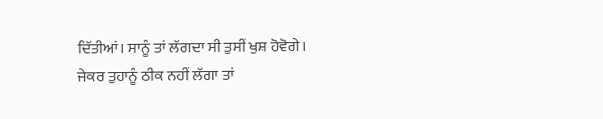ਦਿੱਤੀਆਂ। ਸਾਨੂੰ ਤਾਂ ਲੱਗਦਾ ਸੀ ਤੁਸੀਂ ਖੁਸ਼ ਹੋਵੋਗੇ। ਜੇਕਰ ਤੁਹਾਨੂੰ ਠੀਕ ਨਹੀਂ ਲੱਗਾ ਤਾਂ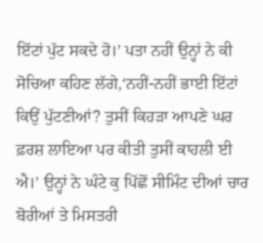ਇੱਟਾਂ ਪੁੱਟ ਸਕਦੇ ਹੋ।’ ਪਤਾ ਨਹੀਂ ਉਨ੍ਹਾਂ ਨੇ ਕੀ ਸੋਚਿਆ ਕਹਿਣ ਲੱਗੇ,‘ਨਹੀਂ-ਨਹੀਂ ਭਾਈ ਇੱਟਾਂ ਕਿਉਂ ਪੁੱਟਣੀਆਂ? ਤੁਸੀਂ ਕਿਹੜਾ ਆਪਣੇ ਘਰ ਫ਼ਰਸ਼ ਲਾਇਆ ਪਰ ਕੀਤੀ ਤੁਸੀਂ ਕਾਹਲੀ ਈ ਐ।’ ਉਨ੍ਹਾਂ ਨੇ ਘੰਟੇ ਕੁ ਪਿੱਛੋਂ ਸੀਮਿੰਟ ਦੀਆਂ ਚਾਰ ਬੋਰੀਆਂ ਤੇ ਮਿਸਤਰੀ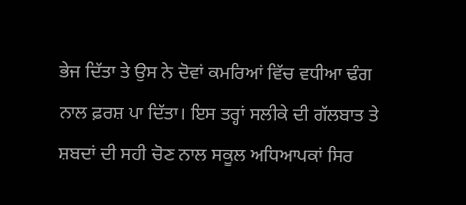ਭੇਜ ਦਿੱਤਾ ਤੇ ਉਸ ਨੇ ਦੋਵਾਂ ਕਮਰਿਆਂ ਵਿੱਚ ਵਧੀਆ ਢੰਗ ਨਾਲ ਫ਼ਰਸ਼ ਪਾ ਦਿੱਤਾ। ਇਸ ਤਰ੍ਹਾਂ ਸਲੀਕੇ ਦੀ ਗੱਲਬਾਤ ਤੇ ਸ਼ਬਦਾਂ ਦੀ ਸਹੀ ਚੋਣ ਨਾਲ ਸਕੂਲ ਅਧਿਆਪਕਾਂ ਸਿਰ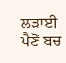ਲੜਾਈ ਪੈਣੋਂ ਬਚ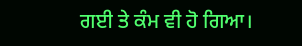ਗਈ ਤੇ ਕੰਮ ਵੀ ਹੋ ਗਿਆ।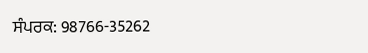ਸੰਪਰਕ: 98766-35262